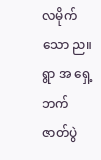လမိုက်သော ည။ရွာ အ ရှေ့ဘက် ဇာတ်ပွဲ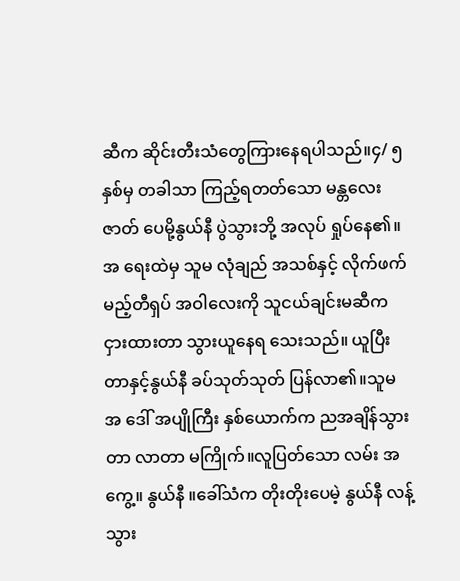ဆီက ဆိုင်းတီးသံတွေကြားနေရပါသည်။၄/ ၅ နှစ်မှ တခါသာ ကြည့်ရတတ်သော မန္တလေးဇာတ် ပေမို့နွယ်နီ ပွဲသွားဘို့ အလုပ် ရှုပ်နေ၏။အ ရေးထဲမှ သူမ လုံချည် အသစ်နှင့် လိုက်ဖက်မည့်တီရှပ် အဝါလေးကို သူငယ်ချင်းမဆီက ငှားထားတာ သွားယူနေရ သေးသည်။ ယူပြီးတာနှင့်နွယ်နီ ခပ်သုတ်သုတ် ပြန်လာ၏။သူမ အ ဒေါ် အပျိုကြီး နှစ်ယောက်က ညအချိန်သွားတာ လာတာ မကြိုက်။လူပြတ်သော လမ်း အ ကွေ့။ နွယ်နီ ။ခေါ်သံက တိုးတိုးပေမဲ့ နွယ်နီ လန့်သွား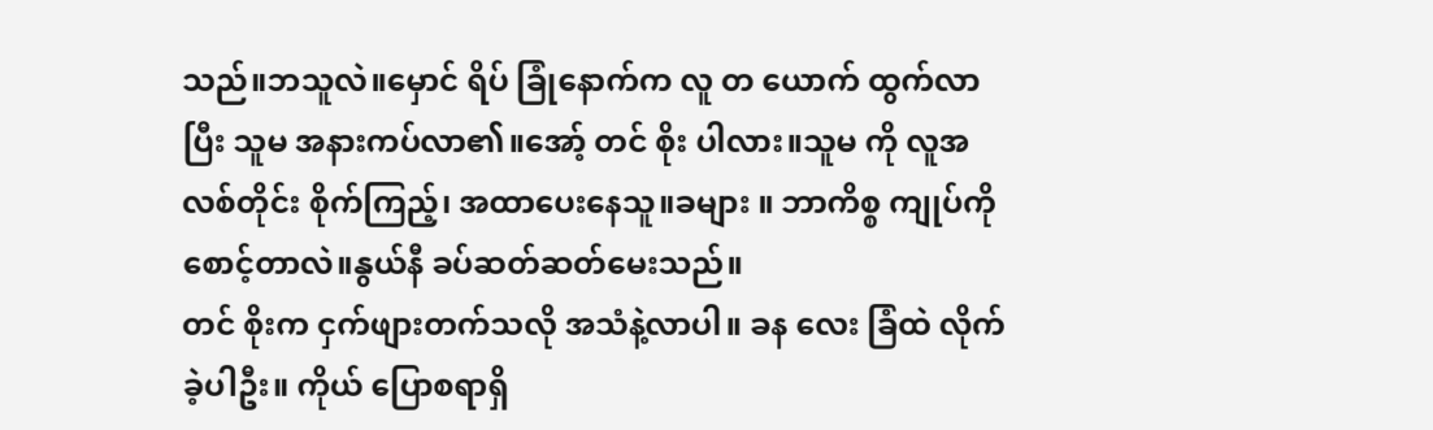သည်။ဘသူလဲ။မှောင် ရိပ် ခြုံနောက်က လူ တ ယောက် ထွက်လာပြီး သူမ အနားကပ်လာ၏။အော့် တင် စိုး ပါလား။သူမ ကို လူအလစ်တိုင်း စိုက်ကြည့်၊ အထာပေးနေသူ။ခများ ။ ဘာကိစ္စ ကျုပ်ကို စောင့်တာလဲ။နွယ်နီ ခပ်ဆတ်ဆတ်မေးသည်။
တင် စိုးက ငှက်ဖျားတက်သလို အသံနဲ့လာပါ။ ခန လေး ခြံထဲ လိုက်ခဲ့ပါဦး။ ကိုယ် ပြောစရာရှိ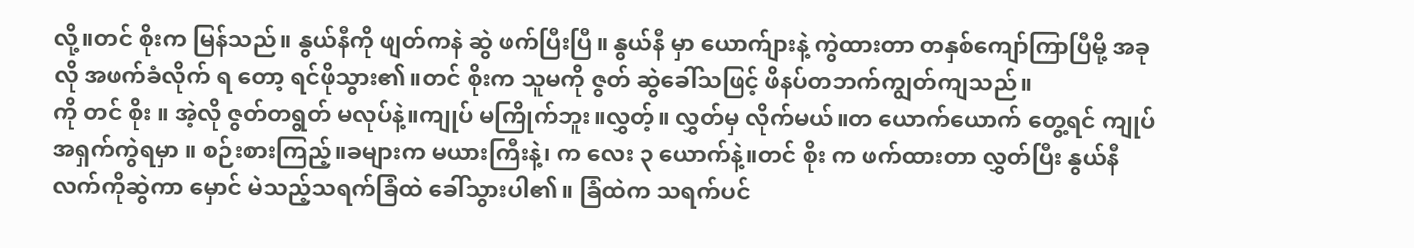လို့။တင် စိုးက မြန်သည်။ နွယ်နီကို ဖျတ်ကနဲ ဆွဲ ဖက်ပြီးပြီ။ နွယ်နီ မှာ ယောက်ျားနဲ့ ကွဲထားတာ တနှစ်ကျော်ကြာပြီမို့ အခုလို အဖက်ခံလိုက် ရ တော့ ရင်ဖိုသွား၏။တင် စိုးက သူမကို ဇွတ် ဆွဲခေါ်သဖြင့် ဖိနပ်တဘက်ကျွတ်ကျသည်။
ကို တင် စိုး ။ အဲ့လို ဇွတ်တရွတ် မလုပ်နဲ့။ကျုပ် မကြိုက်ဘူး။လွှတ့်။ လွှတ်မှ လိုက်မယ်။တ ယောက်ယောက် တွေ့ရင် ကျုပ် အရှက်ကွဲရမှာ ။ စဉ်းစားကြည့်။ခများက မယားကြီးနဲ့၊ က လေး ၃ ယောက်နဲ့။တင် စိုး က ဖက်ထားတာ လွှတ်ပြီး နွယ်နီလက်ကိုဆွဲကာ မှောင် မဲသည့်သရက်ခြံထဲ ခေါ်သွားပါ၏။ ခြံထဲက သရက်ပင်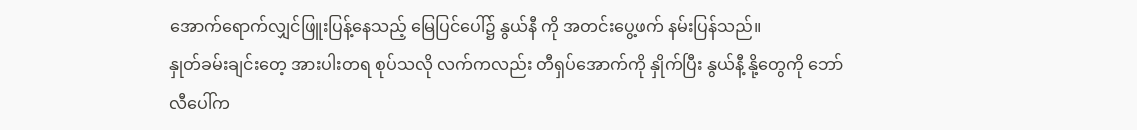အောက်ရောက်လျှင်ဖြူးပြန့်နေသည့် မြေပြင်ပေါ်၌ နွယ်နီ ကို အတင်းပွေ့ဖက် နမ်းပြန်သည်။
နှုတ်ခမ်းချင်းတေ့ အားပါးတရ စုပ်သလို လက်ကလည်း တီရှပ်အောက်ကို နှိုက်ပြီး နွယ်နီ့ နို့တွေကို ဘော်လီပေါ်က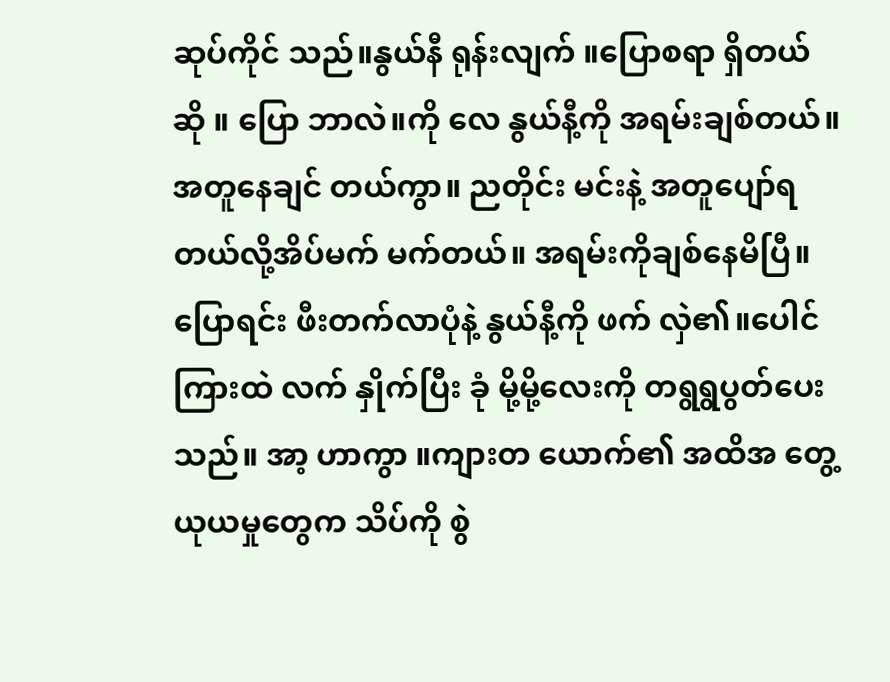ဆုပ်ကိုင် သည်။နွယ်နီ ရုန်းလျက် ။ပြောစရာ ရှိတယ်ဆို ။ ပြော ဘာလဲ။ကို လေ နွယ်နီ့ကို အရမ်းချစ်တယ်။အတူနေချင် တယ်ကွာ။ ညတိုင်း မင်းနဲ့ အတူပျော်ရတယ်လို့အိပ်မက် မက်တယ်။ အရမ်းကိုချစ်နေမိပြီ။
ပြောရင်း ဖီးတက်လာပုံနဲ့ နွယ်နီ့ကို ဖက် လှဲ၏။ပေါင် ကြားထဲ လက် နှိုက်ပြီး ခုံ မို့မို့လေးကို တရွရွပွတ်ပေးသည်။ အာ့ ဟာကွာ ။ကျားတ ယောက်၏ အထိအ တွေ့ ယုယမှုတွေက သိပ်ကို စွဲ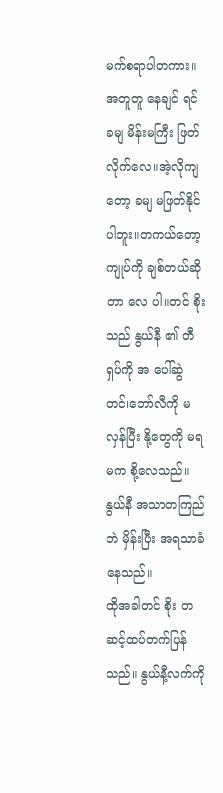မက်စရာပါတကား။အတူတူ နေချင် ရင် ခမျ မိန်းမကြီး ဖြတ်လိုက်လေ။အဲ့လိုကျတော့ ခမျ မဖြတ်နိုင် ပါဘူး။တကယ်တော့ကျုပ်ကို ချစ်တယ်ဆိုတာ လေ ပါ။တင် စိုးသည် နွယ်နီ ၏ တီရှပ်ကို အ ပေါ်ဆွဲတင်၊ဘော်လီကို မ လှန်ပြီး နို့တွေကို မရမက စို့လေသည်။ နွယ်နီ အသာတကြည်ဘဲ မှိန်းပြီး အရသာခံနေသည်။
ထိုအခါတင် စိုး တဆင့်ထပ်တက်ပြန်သည်။ နွယ်နီ့လက်ကို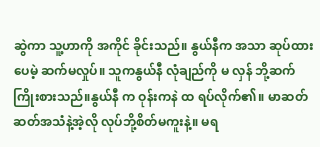ဆွဲကာ သူ့ဟာကို အကိုင် ခိုင်းသည်။ နွယ်နီက အသာ ဆုပ်ထားပေမဲ့ ဆက်မလှုပ်။ သူကနွယ်နီ လုံချည်ကို မ လှန် ဘို့ဆက် ကြိုးစားသည်။နွယ်နီ က ဝုန်းကနဲ ထ ရပ်လိုက်၏။ မာဆတ်ဆတ်အသံနဲ့အဲ့လို လုပ်ဘို့စိတ်မကူးနဲ့။ မရ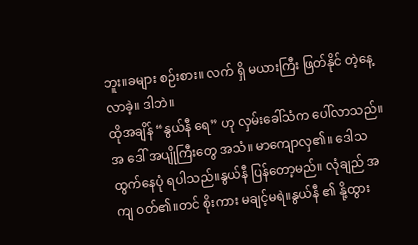ဘူး။ခများ စဉ်းစား။ လက် ရှိ မယားကြီး ဖြတ်နိုင် တဲ့နေ့ လာခဲ့။ ဒါဘဲ။
ထိုအချိန် “နွယ်နီ ရေ” ဟု လှမ်းခေါ်သံက ပေါ်လာသည်။ အ ဒေါ် အပျိုကြီးတွေ အသံ။ မာကျောလှ၏။ ဒေါသ ထွက်နေပုံ ရပါသည်။နွယ်နီ ပြန်တော့မည်။ လုံချည် အကျ ဝတ်၏။တင် စိုးကား မချင့်မရဲ။နွယ်နီ ၏ နို့ထွား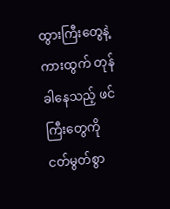ထွားကြီးတွေနဲ့ ကားထွက် တုန်ခါနေသည့် ဖင်ကြီးတွေကို ငတ်မွတ်စွာ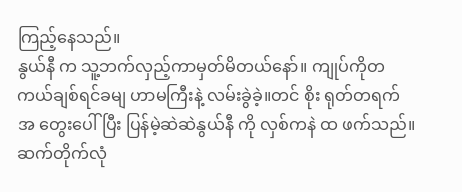ကြည့်နေသည်။
နွယ်နီ က သူ့ဘက်လှည့်ကာမှတ်မိတယ်နော်။ ကျုပ်ကိုတကယ်ချစ်ရင်ခမျ ဟာမကြီးနဲ့ လမ်းခွဲခဲ့။တင် စိုး ရုတ်တရက် အ တွေးပေါ်ပြီး ပြန်မဲ့ဆဲဆဲနွယ်နီ ကို လှစ်ကနဲ ထ ဖက်သည်။ ဆက်တိုက်လုံ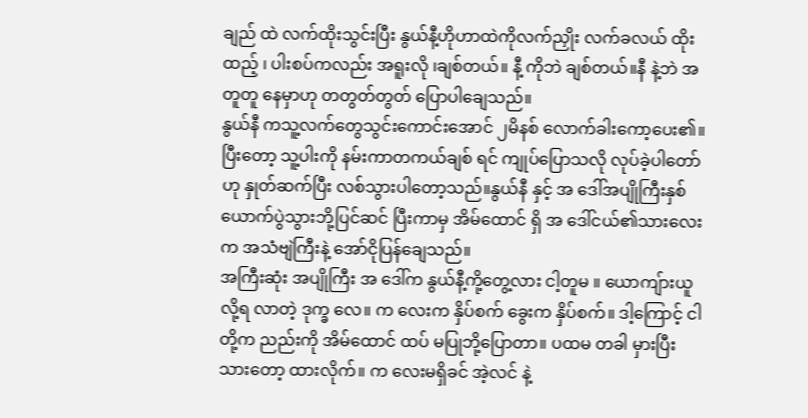ချည် ထဲ လက်ထိုးသွင်းပြီး နွယ်နီ့ဟိုဟာထဲကိုလက်ညှိုး လက်ခလယ် ထိုးထည့် ၊ ပါးစပ်ကလည်း အရူးလို ၊ချစ်တယ်။ နီ့ ကိုဘဲ ချစ်တယ်။နီ နဲ့ဘဲ အတူတူ နေမှာဟု တတွတ်တွတ် ပြောပါချေသည်။
နွယ်နီ ကသူ့လက်တွေသွင်းကောင်းအောင် ၂မိနစ် လောက်ခါးကော့ပေး၏။ပြီးတော့ သူ့ပါးကို နမ်းကာတကယ်ချစ် ရင် ကျုပ်ပြောသလို လုပ်ခဲ့ပါတော်ဟု နှုတ်ဆက်ပြီး လစ်သွားပါတော့သည်။နွယ်နီ နှင့် အ ဒေါ်အပျိုကြီးနှစ်ယောက်ပွဲသွားဘို့ပြင်ဆင် ပြီးကာမှ အိမ်ထောင် ရှိ အ ဒေါ်ငယ်၏သားလေးက အသံဗျဲကြီးနဲ့ အော်ငိုပြန်ချေသည်။
အကြီးဆုံး အပျိုကြီး အ ဒေါ်က နွယ်နီ့ကို့တွေ့လား ငါ့တူမ ။ ယောကျ်ားယူလို့ရ လာတဲ့ ဒုက္ခ လေ။ က လေးက နှိပ်စက် ခွေးက နှိပ်စက်။ ဒါ့ကြောင့် ငါတို့က ညည်းကို အိမ်ထောင် ထပ် မပြုဘို့ပြောတာ။ ပထမ တခါ မှားပြီးသားတော့ ထားလိုက်။ က လေးမရှိခင် အဲ့လင် နဲ့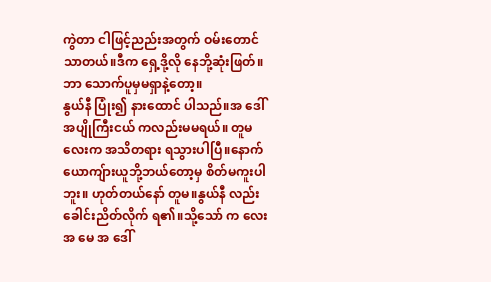ကွဲတာ ငါဖြင့်ညည်းအတွက် ဝမ်းတောင် သာတယ်။ဒီက ရှေ့ဒို့လို နေဘို့ဆုံးဖြတ်။ ဘာ သောက်ပူမှမရှာနဲ့တော့။
နွယ်နီ ပြုံး၍ နားထောင် ပါသည်။အ ဒေါ် အပျိုကြီးငယ် ကလည်းမမရယ်။ တူမ လေးက အသိတရား ရသွားပါပြီ။နောက် ယောကျ်ားယူဘို့ဘယ်တော့မှ စိတ်မကူးပါဘူး။ ဟုတ်တယ်နော် တူမ။နွယ်နီ လည်း ခေါင်းညိတ်လိုက် ရ၏။သို့သော် က လေး အ မေ အ ဒေါ်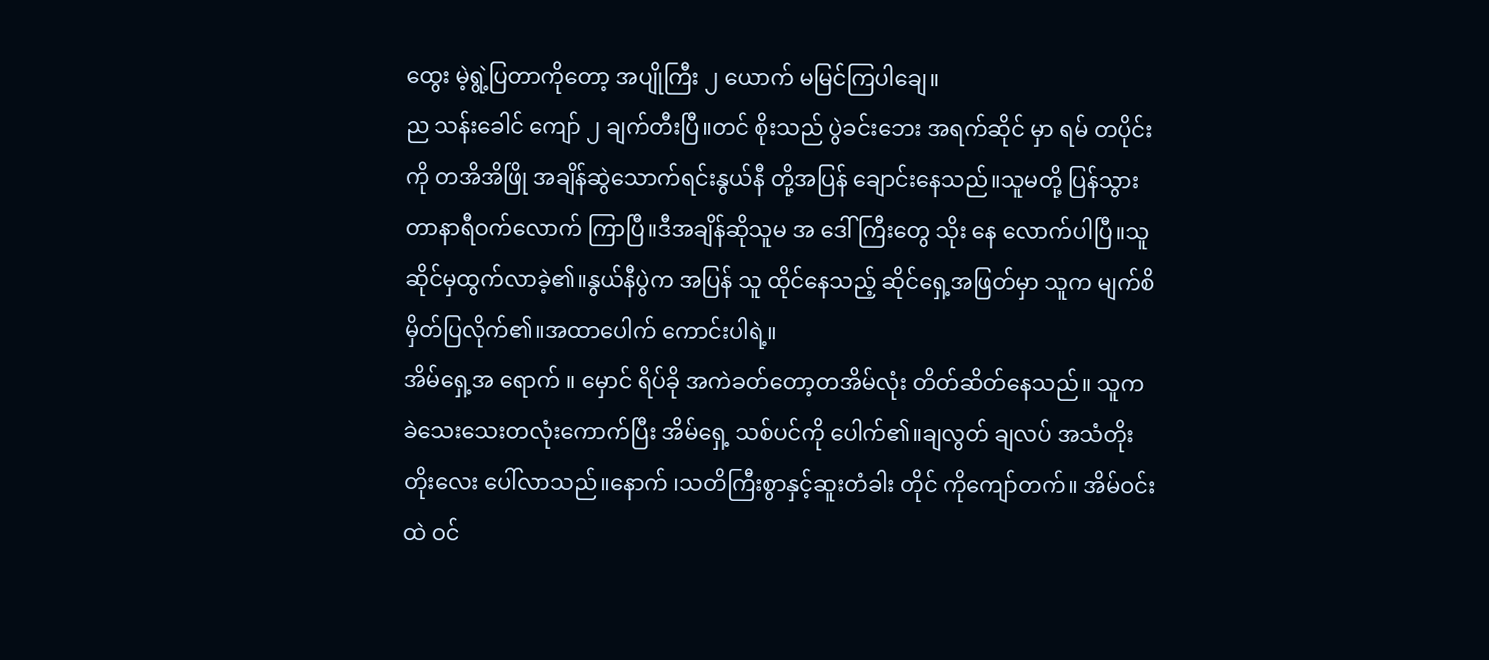ထွေး မဲ့ရွဲ့ပြတာကိုတော့ အပျိုကြီး ၂ ယောက် မမြင်ကြပါချေ။
ည သန်းခေါင် ကျော် ၂ ချက်တီးပြီ။တင် စိုးသည် ပွဲခင်းဘေး အရက်ဆိုင် မှာ ရမ် တပိုင်းကို တအိအိဖြို အချိန်ဆွဲသောက်ရင်းနွယ်နီ တို့အပြန် ချောင်းနေသည်။သူမတို့ ပြန်သွားတာနာရီဝက်လောက် ကြာပြီ။ဒီအချိန်ဆိုသူမ အ ဒေါ် ကြီးတွေ သိုး နေ လောက်ပါပြီ။သူဆိုင်မှထွက်လာခဲ့၏။နွယ်နီပွဲက အပြန် သူ ထိုင်နေသည့် ဆိုင်ရှေ့အဖြတ်မှာ သူက မျက်စိ မှိတ်ပြလိုက်၏။အထာပေါက် ကောင်းပါရဲ့။
အိမ်ရှေ့အ ရောက် ။ မှောင် ရိပ်ခို အကဲခတ်တော့တအိမ်လုံး တိတ်ဆိတ်နေသည်။ သူက ခဲသေးသေးတလုံးကောက်ပြီး အိမ်ရှေ့ သစ်ပင်ကို ပေါက်၏။ချလွတ် ချလပ် အသံတိုးတိုးလေး ပေါ်လာသည်။နောက် ၊သတိကြီးစွာနှင့်ဆူးတံခါး တိုင် ကိုကျော်တက်။ အိမ်ဝင်းထဲ ဝင်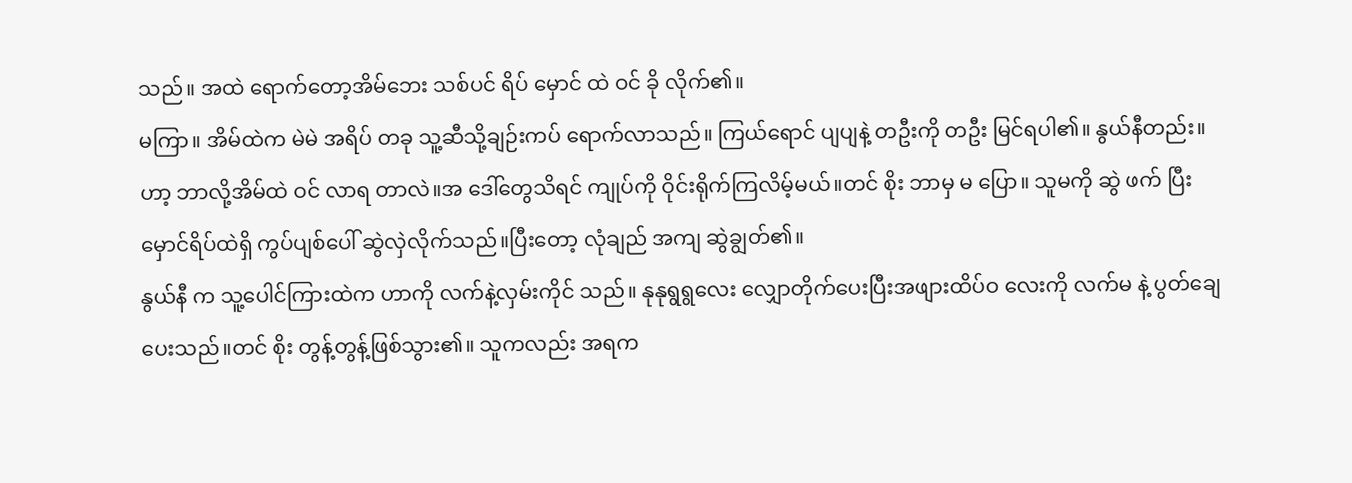သည်။ အထဲ ရောက်တော့အိမ်ဘေး သစ်ပင် ရိပ် မှောင် ထဲ ဝင် ခို လိုက်၏။
မကြာ။ အိမ်ထဲက မဲမဲ အရိပ် တခု သူ့ဆီသို့ချဉ်းကပ် ရောက်လာသည်။ ကြယ်ရောင် ပျပျနဲ့ တဦးကို တဦး မြင်ရပါ၏။ နွယ်နီတည်း။ဟာ့ ဘာလို့အိမ်ထဲ ဝင် လာရ တာလဲ။အ ဒေါ်တွေသိရင် ကျုပ်ကို ဝိုင်းရိုက်ကြလိမ့်မယ်။တင် စိုး ဘာမှ မ ပြော။ သူမကို ဆွဲ ဖက် ပြီး မှောင်ရိပ်ထဲရှိ ကွပ်ပျစ်ပေါ် ဆွဲလှဲလိုက်သည်။ပြီးတော့ လုံချည် အကျ ဆွဲချွတ်၏။
နွယ်နီ က သူ့ပေါင်ကြားထဲက ဟာကို လက်နဲ့လှမ်းကိုင် သည်။ နုနုရွရွလေး လျှောတိုက်ပေးပြီးအဖျားထိပ်ဝ လေးကို လက်မ နဲ့ ပွတ်ချေပေးသည်။တင် စိုး တွန့်တွန့်ဖြစ်သွား၏။ သူကလည်း အရက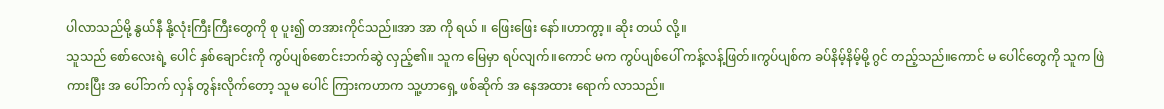ပါလာသည်မို့ နွယ်နီ နို့လုံးကြီးကြီးတွေကို စု ပူး၍ တအားကိုင်သည်။အာ အာ ကို ရယ် ။ ဖြေးဖြေး နော်။ဟာကွာ့။ ဆိုး တယ် လို့။
သူသည် စော်လေးရဲ့ ပေါင် နှစ်ချောင်းကို ကွပ်ပျစ်စောင်းဘက်ဆွဲ လှည့်၏။ သူက မြေမှာ ရပ်လျက်။ကောင် မက ကွပ်ပျစ်ပေါ် ကန့်လန့်ဖြတ်။ကွပ်ပျစ်က ခပ်နိမ့်နိမ့်မို့ ဂွင် တည့်သည်။ကောင် မ ပေါင်တွေကို သူက ဖြဲကားပြီး အ ပေါ်ဘက် လှန် တွန်းလိုက်တော့ သူမ ပေါင် ကြားကဟာက သူ့ဟာရှေ့ ဖစ်ဆိုက် အ နေအထား ရောက် လာသည်။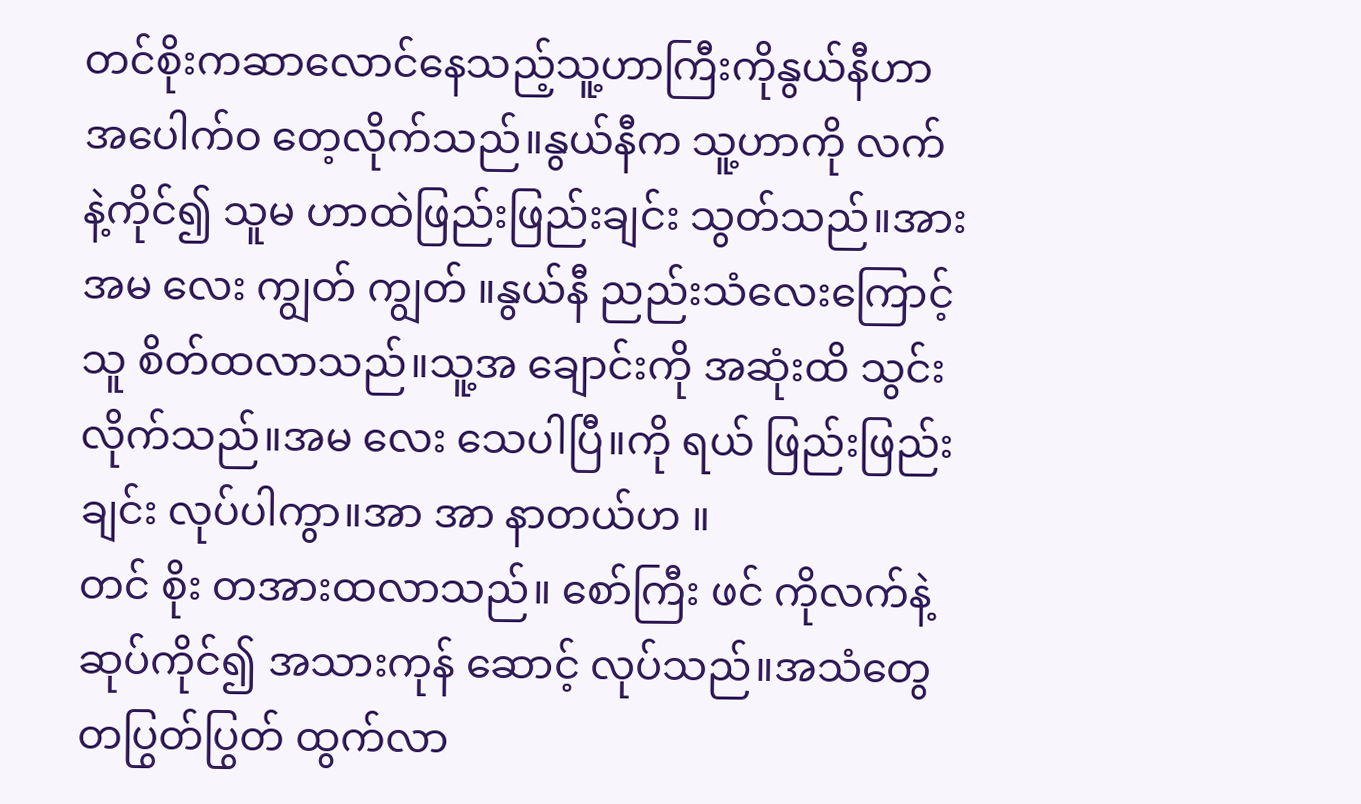တင်စိုးကဆာလောင်နေသည့်သူ့ဟာကြီးကိုနွယ်နီဟာအပေါက်ဝ တေ့လိုက်သည်။နွယ်နီက သူ့ဟာကို လက် နဲ့ကိုင်၍ သူမ ဟာထဲဖြည်းဖြည်းချင်း သွတ်သည်။အား အမ လေး ကျွတ် ကျွတ် ။နွယ်နီ ညည်းသံလေးကြောင့် သူ စိတ်ထလာသည်။သူ့အ ချောင်းကို အဆုံးထိ သွင်းလိုက်သည်။အမ လေး သေပါပြီ။ကို ရယ် ဖြည်းဖြည်းချင်း လုပ်ပါကွာ။အာ အာ နာတယ်ဟ ။
တင် စိုး တအားထလာသည်။ စော်ကြီး ဖင် ကိုလက်နဲ့ ဆုပ်ကိုင်၍ အသားကုန် ဆောင့် လုပ်သည်။အသံတွေ တပြွတ်ပြွတ် ထွက်လာ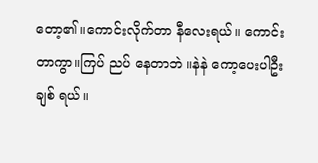တော့၏။ကောင်းလိုက်တာ နီလေးရယ်။ ကောင်းတာကွာ။ကြပ် ညပ် နေတာဘဲ ။နဲနဲ ကော့ပေးပါဦး ချစ် ရယ်။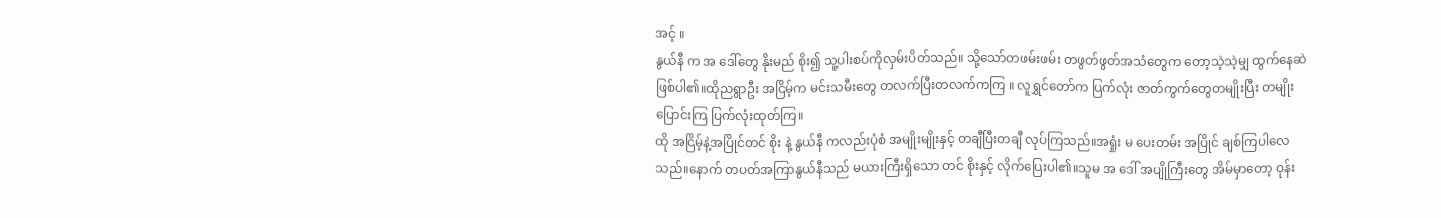အင့် ။
နွယ်နီ က အ ဒေါ်တွေ နိုးမည် စိုး၍ သူ့ပါးစပ်ကိုလှမ်းပိတ်သည်။ သို့သော်တဖမ်းဖမ်း တဖွတ်ဖွတ်အသံတွေက တော့သဲ့သဲ့မျှ ထွက်နေဆဲ ဖြစ်ပါ၏။ထိုညရွာဦး အငြိမ့်က မင်းသမီးတွေ တလက်ပြီးတလက်ကကြ ။ လူရွှင်တော်က ပြက်လုံး ဇာတ်ကွက်တွေတမျိုးပြီး တမျိုး ပြောင်းကြ ပြက်လုံးထုတ်ကြ။
ထို အငြိမ့်နဲ့အပြိုင်တင် စိုး နဲ့ နွယ်နီ ကလည်းပုံစံ အမျိုးမျိုးနှင့် တချီပြီးတချီ လုပ်ကြသည်။အရှုံး မ ပေးတမ်း အပြိုင် ချစ်ကြပါလေသည်။နောက် တပတ်အကြာနွယ်နီသည် မယားကြီးရှိသော တင် စိုးနှင့် လိုက်ပြေးပါ၏။သူမ အ ဒေါ် အပျိုကြီးတွေ အိမ်မှာတော့ ဝုန်း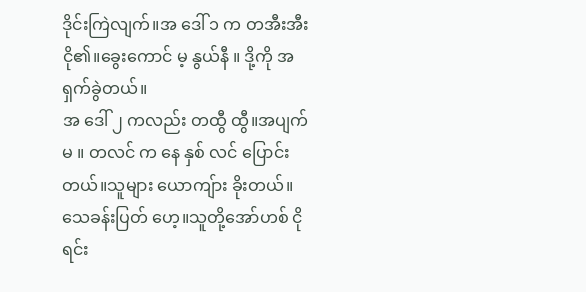ဒိုင်းကြဲလျက်။အ ဒေါ် ၁ က တအီးအီး ငို၏။ခွေးကောင် မ့ နွယ်နီ ။ ဒို့ကို အရှက်ခွဲတယ်။
အ ဒေါ် ၂ ကလည်း တထွီ ထွီ။အပျက်မ ။ တလင် က နေ နှစ် လင် ပြောင်းတယ်။သူများ ယောကျ်ား ခိုးတယ်။ သေခန်းပြတ် ဟေ့။သူတို့အော်ဟစ် ငို ရင်း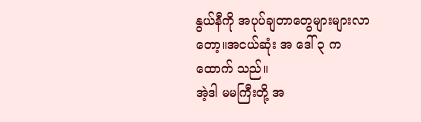နွယ်နီကို အပုပ်ချတာတွေများများလာတော့။အငယ်ဆုံး အ ဒေါ် ၃ က ထောက် သည်။
အဲ့ဒါ မမကြီးတို့ အ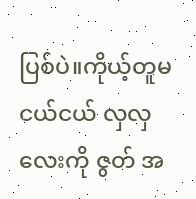ပြစ်ပဲ။ကိုယ့်တူမ ငယ်ငယ် လှလှ လေးကို ဇွတ် အ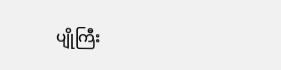ပျိုကြီး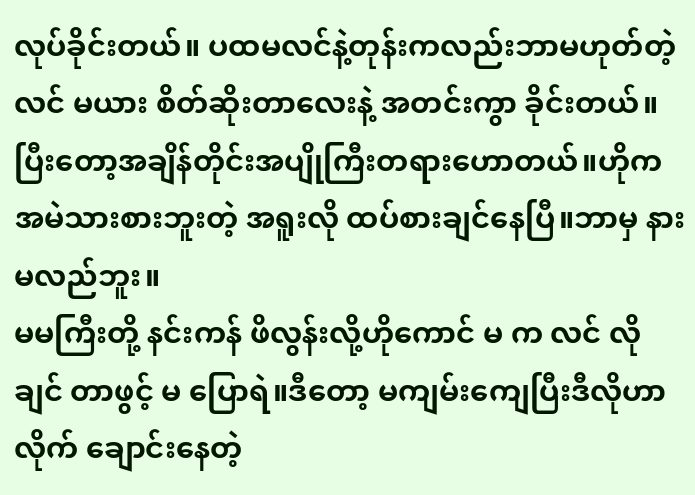လုပ်ခိုင်းတယ်။ ပထမလင်နဲ့တုန်းကလည်းဘာမဟုတ်တဲ့လင် မယား စိတ်ဆိုးတာလေးနဲ့ အတင်းကွာ ခိုင်းတယ်။ပြီးတော့အချိန်တိုင်းအပျိုကြီးတရားဟောတယ်။ဟိုက အမဲသားစားဘူးတဲ့ အရူးလို ထပ်စားချင်နေပြီ။ဘာမှ နားမလည်ဘူး။
မမကြီးတို့ နင်းကန် ဖိလွန်းလို့ဟိုကောင် မ က လင် လို ချင် တာဖွင့် မ ပြောရဲ။ဒီတော့ မကျမ်းကျေပြီးဒီလိုဟာလိုက် ချောင်းနေတဲ့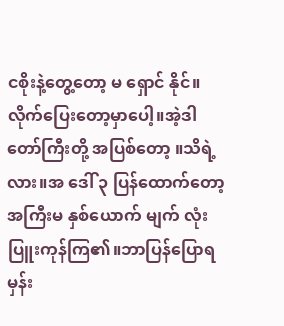ငစိုးနဲ့တွေ့တော့ မ ရှောင် နိုင်။ လိုက်ပြေးတော့မှာပေါ့။အဲ့ဒါ တော်ကြီးတို့ အပြစ်တော့ ။သိရဲ့လား။အ ဒေါ် ၃ ပြန်ထောက်တော့အကြီးမ နှစ်ယောက် မျက် လုံးပြူးကုန်ကြ၏။ဘာပြန်ပြောရမှန်း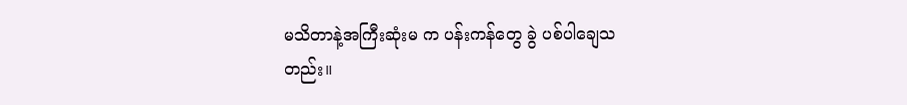မသိတာနဲ့အကြီးဆုံးမ က ပန်းကန်တွေ ခွဲ ပစ်ပါချေသတည်း။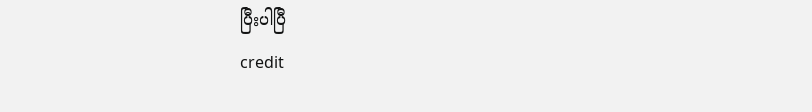ပြီးပါပြီ
credit